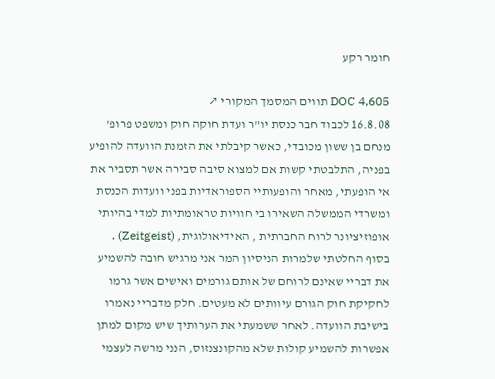חומר רקע

DOC 4,605 תווים המסמך המקורי ↗
16.8.08 לכבוד חבר כנסת יו"ר ועדת חוקה חוק ומשפט פרופ' מנחם בן ששון מכובדי, כאשר קיבלתי את הזמנת הוועדה להופיע בפניה, התלבטתי קשות אם למצוא סיבה סבירה אשר תסביר את אי הופעתי, מאחר והופעותיי הספוראדיות בפני וועדות הכנסת ומשרדי הממשלה השאירו בי חוויות טראומתיות למדי בהיותי אופוזיציונר לרוח החברתית , האידיאולוגית, (Zeitgeist) . בסוף החלטתי שלמרות הניסיון המר אני מרגיש חובה להשמיע את דבריי שאינם לרוחם של אותם גורמים ואישים אשר גרמו לחקיקת חוק הגורם עיוותים לא מעטים. חלק מדבריי נאמרו בישיבת הוועדה. לאחר ששמעתי את הערותיך שיש מקום למתן אפשרות להשמיע קולות שלא מהקונצנזוס, הנני מרשה לעצמי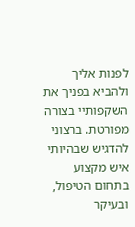לפנות אליך ולהביא בפניך את השקפותיי בצורה מפורטת. ברצוני להדגיש שבהיותי איש מקצוע בתחום הטיפול, ובעיקר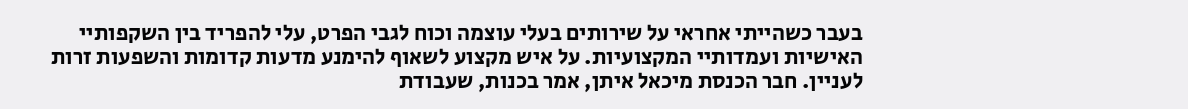בעבר כשהייתי אחראי על שירותים בעלי עוצמה וכוח לגבי הפרט, עלי להפריד בין השקפותיי האישיות ועמדותיי המקצועיות. על איש מקצוע לשאוף להימנע מדעות קדומות והשפעות זרות לעניין. חבר הכנסת מיכאל איתן, אמר בכנות, שעבודת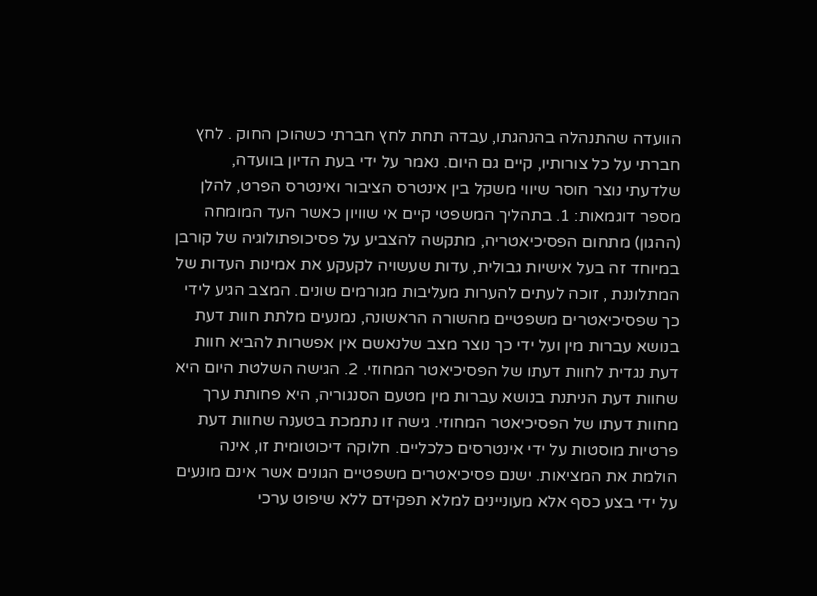הוועדה שהתנהלה בהנהגתו, עבדה תחת לחץ חברתי כשהוכן החוק . לחץ חברתי על כל צורותיו, קיים גם היום. נאמר על ידי בעת הדיון בוועדה, שלדעתי נוצר חוסר שיווי משקל בין אינטרס הציבור ואינטרס הפרט, להלן מספר דוגמאות: 1. בתהליך המשפטי קיים אי שוויון כאשר העד המומחה (ההגון) מתחום הפסיכיאטריה, מתקשה להצביע על פסיכופתולוגיה של קורבן במיוחד זה בעל אישיות גבולית, עדות שעשויה לקעקע את אמינות העדות של המתלוננת , זוכה לעתים להערות מעליבות מגורמים שונים. המצב הגיע לידי כך שפסיכיאטרים משפטיים מהשורה הראשונה, נמנעים מלתת חוות דעת בנושא עברות מין ועל ידי כך נוצר מצב שלנאשם אין אפשרות להביא חוות דעת נגדית לחוות דעתו של הפסיכיאטר המחוזי. 2. הגישה השלטת היום היא שחוות דעת הניתנת בנושא עברות מין מטעם הסנגוריה, היא פחותת ערך מחוות דעתו של הפסיכיאטר המחוזי. גישה זו נתמכת בטענה שחוות דעת פרטיות מוסטות על ידי אינטרסים כלכליים. חלוקה דיכוטומית זו, אינה הולמת את המציאות. ישנם פסיכיאטרים משפטיים הגונים אשר אינם מונעים על ידי בצע כסף אלא מעוניינים למלא תפקידם ללא שיפוט ערכי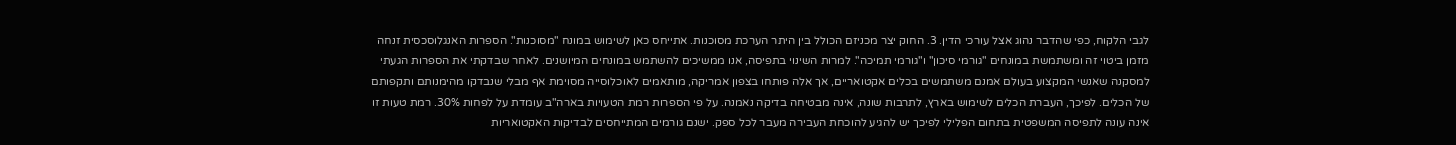לגבי הלקוח, כפי שהדבר נהוג אצל עורכי הדין. 3. החוק יצר מכניזם הכולל בין היתר הערכת מסוכנות. אתייחס כאן לשימוש במונח "מסוכנות". הספרות האנגלוסכסית זנחה מזמן ביטוי זה ומשתמשת במונחים "גורמי סיכון" ו"גורמי תמיכה". למרות השינוי בתפיסה, אנו ממשיכים להשתמש במונחים המיושנים. לאחר שבדקתי את הספרות הגעתי למסקנה שאנשי המקצוע בעולם אמנם משתמשים בכלים אקטואריים, אך אלה פותחו בצפון אמריקה, מותאמים לאוכלוסייה מסוימת אף מבלי שנבדקו מהימנותם ותקפותם של הכלים. לפיכך, העברת הכלים לשימוש בארץ, לתרבות שונה, אינה מבטיחה בדיקה נאמנה. על פי הספרות רמת הטעויות בארה"ב עומדת על לפחות 30%. רמת טעות זו אינה עונה לתפיסה המשפטית בתחום הפלילי לפיכך יש להגיע להוכחת העבירה מעבר לכל ספק. ישנם גורמים המתייחסים לבדיקות האקטואריות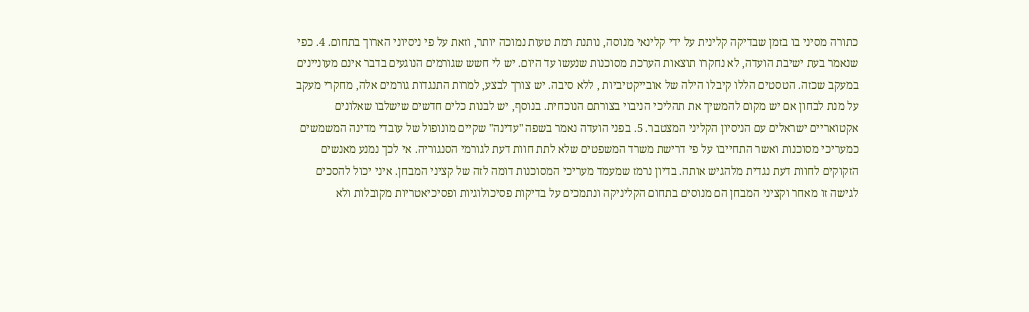כתורה מסיני בו בזמן שבדיקה קלינית על ידי קלינאי מנוסה, נותנת רמת טעות נמוכה יותר, וזאת על פי ניסיוני הארוך בתחום. 4. כפי שנאמר בעת ישיבת הועדה, לא נחקרו תוצאות הערכת מסוכנות שנעשו עד היום. יש לי חשש שגורמים הנוגעים בדבר אינם מעוניינים במעקב שכזה. הטסטים הללו קיבלו הילה של אובייקטיביות , ללא סיבה. יש צורך לבצע, למרות התנגדות גורמים אלה, מחקרי מעקב על מנת לבחון אם יש מקום להמשיך את תהליכי הניבוי בצורתם הנוכחית. בנוסף, יש לבנות כלים חדשים שישלבו שאלונים אקטואריים ישראלים עם הניסיון הקליני המצטבר. 5. בפני הועדה נאמר בשפה "עדינה" שקיים מונופול של עובדי מדינה המשמשים כמעריכי מסוכנות ואשר התחייבו על פי דרישת משרד המשפטים שלא לתת חוות דעת לגורמי הסנגוריה. אי לכך נמנע מאנשים הזקוקים לחוות דעת נגדית מלהגיש אותה. בדיון נרמז שמעמד מעריכי המסוכנות דומה לזה של קציני המבחן. איני יכול להסכים לגישה זו מאחר וקציני המבחן הם מנוסים בתחום הקליניקה ונתמכים על בדיקות פסיכולוגיות ופסיכיאטריות מקובלות ולא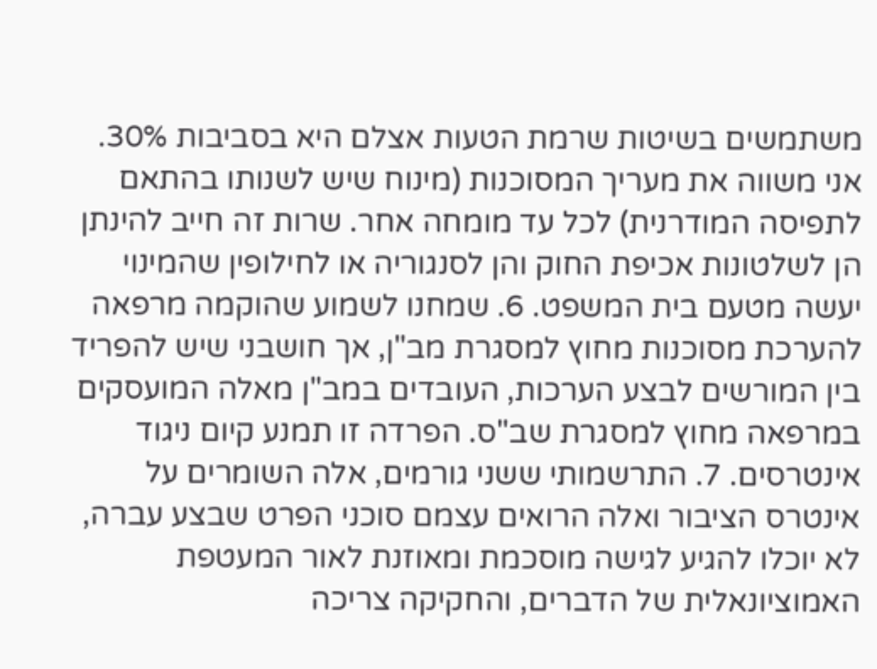משתמשים בשיטות שרמת הטעות אצלם היא בסביבות 30%. אני משווה את מעריך המסוכנות (מינוח שיש לשנותו בהתאם לתפיסה המודרנית) לכל עד מומחה אחר. שרות זה חייב להינתן הן לשלטונות אכיפת החוק והן לסנגוריה או לחילופין שהמינוי יעשה מטעם בית המשפט. 6. שמחנו לשמוע שהוקמה מרפאה להערכת מסוכנות מחוץ למסגרת מב"ן, אך חושבני שיש להפריד בין המורשים לבצע הערכות, העובדים במב"ן מאלה המועסקים במרפאה מחוץ למסגרת שב"ס. הפרדה זו תמנע קיום ניגוד אינטרסים. 7. התרשמותי ששני גורמים, אלה השומרים על אינטרס הציבור ואלה הרואים עצמם סוכני הפרט שבצע עברה, לא יוכלו להגיע לגישה מוסכמת ומאוזנת לאור המעטפת האמוציונאלית של הדברים, והחקיקה צריכה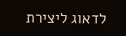לדאוג ליצירת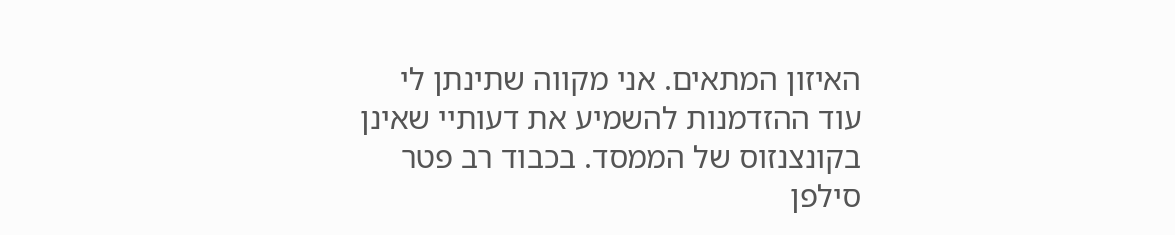האיזון המתאים. אני מקווה שתינתן לי עוד ההזדמנות להשמיע את דעותיי שאינן בקונצנזוס של הממסד. בכבוד רב פטר סילפן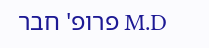M.D פרופ' חבר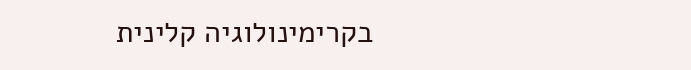בקרימינולוגיה קלינית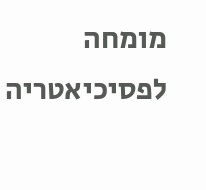מומחה לפסיכיאטריה